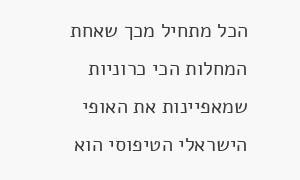הכל מתחיל מכך שאחת המחלות הכי כרוניות שמאפיינות את האופי הישראלי הטיפוסי הוא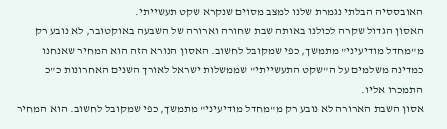האובססיה הבלתי נגמרת שלנו למצב מסוים שנקרא שקט תעשייתי.
האסון הגדול שקרה לכולנו באותה שבת שחורה וארורה של השבעה באוקטובר, לא נובע רק מ"מחדל מודיעיני" מתמשך, כפי שמקובל לחשוב. האסון הנורא הזה הוא המחיר שאנחנו כמדינה משלמים על ה"שקט התעשייתי" שממשלות ישראל לאורך השנים האחרונות כ"כ התמכרו אליו.
אסון השבת הארורה לא נובע רק מ"מחדל מודיעיני" מתמשך, כפי שמקובל לחשוב. הוא המחיר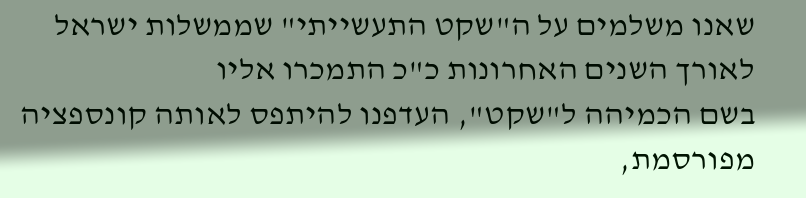שאנו משלמים על ה"שקט התעשייתי" שממשלות ישראל לאורך השנים האחרונות כ"כ התמכרו אליו
בשם הכמיהה ל"שקט", העדפנו להיתפס לאותה קונספציה מפורסמת,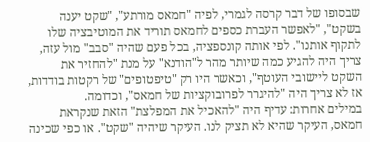שבסופו של דבר קרסה לגמרי, לפיה "חמאס מורתע", "שקט יענה בשקט", "לאפשר העברת כספים לחמאס תוריד את המוטיבציה שלו לתקוף אותנו". לפי אותה קונספציה, בכל פעם שהיה "סבב" מול עזה, צריך היה להגיע כמה שיותר מהר ל"הודנא" על מנת "להחזיר את השקט ליישובי העוטף", וכאשר היו רק "טיפטופים" של רקטות בודדות, אז לא צריך היה "להיגרר לפרובוקציות של חמאס", וכדומה.
במילים אחרות: עדיף היה "להאכיל את המפלצת" הזאת שנקראת חמאס, העיקר שהיא לא תציק לנו. העיקר שיהיה "שקט". או כפי שכינה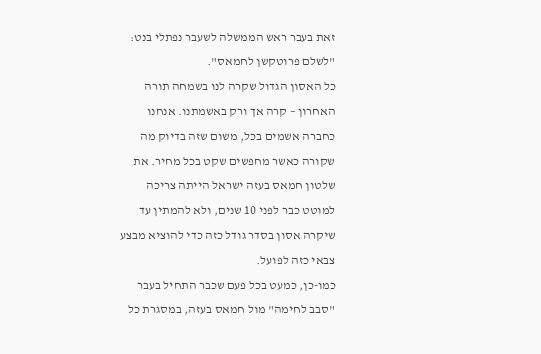זאת בעבר ראש הממשלה לשעבר נפתלי בנט: "לשלם פרוטקשן לחמאס".
כל האסון הגדול שקרה לנו בשמחה תורה האחרון – קרה אך ורק באשמתנו. אנחנו כחברה אשמים בכל, משום שזה בדיוק מה שקורה כאשר מחפשים שקט בכל מחיר. את שלטון חמאס בעזה ישראל הייתה צריכה למוטט כבר לפני 10 שנים, ולא להמתין עד שיקרה אסון בסדר גודל כזה כדי להוציא מבצע צבאי כזה לפועל.
כמו-כן, כמעט בכל פעם שכבר התחיל בעבר "סבב לחימה" מול חמאס בעזה, במסגרת כל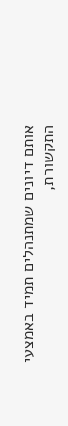אותם דיונים שמתנהלים תמיד באמצעי התקשורת,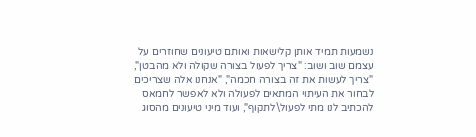נשמעות תמיד אותן קלישאות ואותם טיעונים שחוזרים על עצמם שוב ושוב: "צריך לפעול בצורה שקולה ולא מהבטן", "צריך לעשות את זה בצורה חכמה", "אנחנו אלה שצריכים לבחור את העיתוי המתאים לפעולה ולא לאפשר לחמאס להכתיב לנו מתי לפעול\לתקוף", ועוד מיני טיעונים מהסוג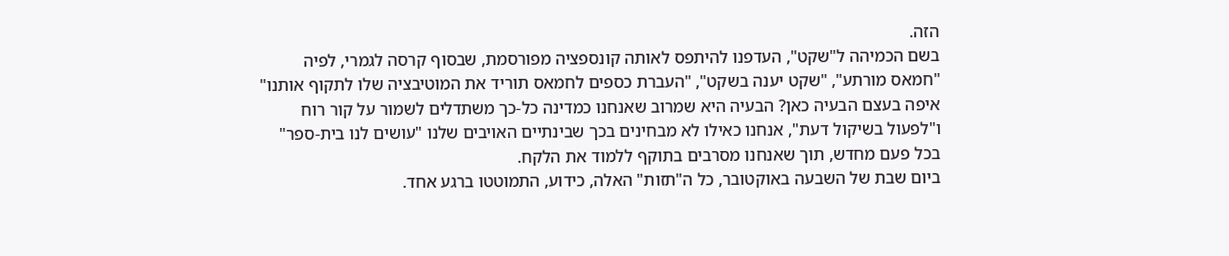הזה.
בשם הכמיהה ל"שקט", העדפנו להיתפס לאותה קונספציה מפורסמת, שבסוף קרסה לגמרי, לפיה "חמאס מורתע", "שקט יענה בשקט", "העברת כספים לחמאס תוריד את המוטיבציה שלו לתקוף אותנו"
איפה בעצם הבעיה כאן? הבעיה היא שמרוב שאנחנו כמדינה כל-כך משתדלים לשמור על קור רוח ו"לפעול בשיקול דעת", אנחנו כאילו לא מבחינים בכך שבינתיים האויבים שלנו "עושים לנו בית-ספר" בכל פעם מחדש, תוך שאנחנו מסרבים בתוקף ללמוד את הלקח.
ביום שבת של השבעה באוקטובר, כל ה"תזות" האלה, כידוע, התמוטטו ברגע אחד.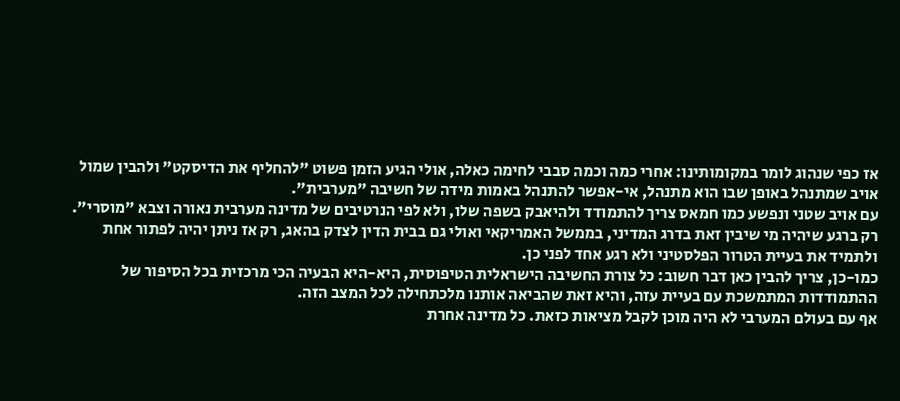אז כפי שנהוג לומר במקומותינו: אחרי כמה וכמה סבבי לחימה כאלה, אולי הגיע הזמן פשוט "להחליף את הדיסקט" ולהבין שמול אויב שמתנהל באופן שבו הוא מתנהל, אי-אפשר להתנהל באמות מידה של חשיבה "מערבית".
עם אויב שטני ונפשע כמו חמאס צריך להתמודד ולהיאבק בשפה שלו, ולא לפי הנרטיבים של מדינה מערבית נאורה וצבא "מוסרי". רק ברגע שיהיה מי שיבין זאת בדרג המדיני, בממשל האמריקאי ואולי גם בבית הדין לצדק בהאג, רק אז ניתן יהיה לפתור אחת ולתמיד את בעיית הטרור הפלסטיני ולא רגע אחד לפני כן.
כמו-כן, צריך להבין כאן דבר חשוב: כל צורת החשיבה הישראלית הטיפוסית, היא-היא הבעיה הכי מרכזית בכל הסיפור של ההתמודדות המתמשכת עם בעיית עזה, והיא זאת שהביאה אותנו מלכתחילה לכל המצב הזה.
אף עם בעולם המערבי לא היה מוכן לקבל מציאות כזאת. כל מדינה אחרת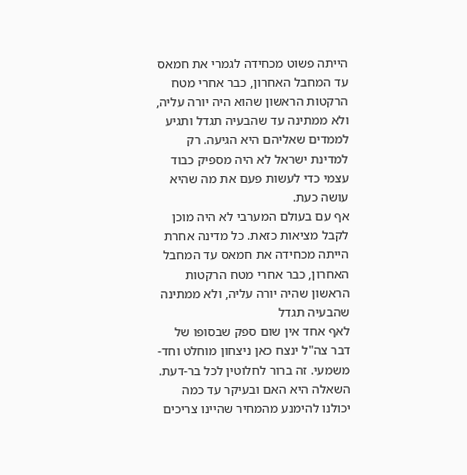הייתה פשוט מכחידה לגמרי את חמאס עד המחבל האחרון, כבר אחרי מטח הרקטות הראשון שהוא היה יורה עליה, ולא ממתינה עד שהבעיה תגדל ותגיע לממדים שאליהם היא הגיעה. רק למדינת ישראל לא היה מספיק כבוד עצמי כדי לעשות פעם את מה שהיא עושה כעת.
אף עם בעולם המערבי לא היה מוכן לקבל מציאות כזאת. כל מדינה אחרת הייתה מכחידה את חמאס עד המחבל האחרון, כבר אחרי מטח הרקטות הראשון שהיה יורה עליה, ולא ממתינה שהבעיה תגדל
לאף אחד אין שום ספק שבסופו של דבר צה"ל ינצח כאן ניצחון מוחלט וחד-משמעי. זה ברור לחלוטין לכל בר-דעת. השאלה היא האם ובעיקר עד כמה יכולנו להימנע מהמחיר שהיינו צריכים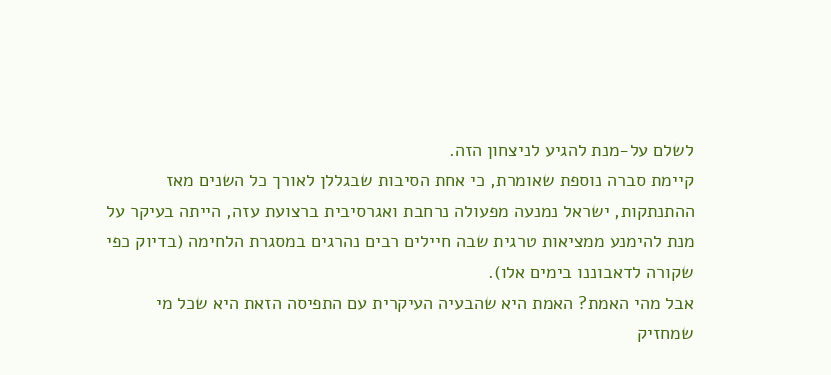לשלם על-מנת להגיע לניצחון הזה.
קיימת סברה נוספת שאומרת, כי אחת הסיבות שבגללן לאורך כל השנים מאז ההתנתקות, ישראל נמנעה מפעולה נרחבת ואגרסיבית ברצועת עזה, הייתה בעיקר על מנת להימנע ממציאות טרגית שבה חיילים רבים נהרגים במסגרת הלחימה (בדיוק כפי שקורה לדאבוננו בימים אלו).
אבל מהי האמת? האמת היא שהבעיה העיקרית עם התפיסה הזאת היא שכל מי שמחזיק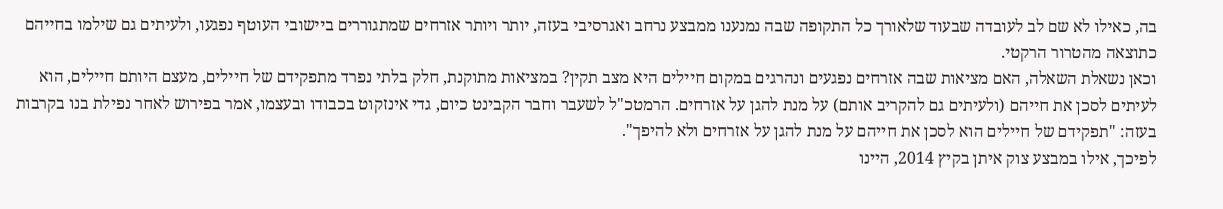בה, כאילו לא שם לב לעובדה שבעוד שלאורך כל התקופה שבה נמנענו ממבצע נרחב ואגרסיבי בעזה, יותר ויותר אזרחים שמתגוררים ביישובי העוטף נפגעו, ולעיתים גם שילמו בחייהם כתוצאה מהטרור הרקטי.
וכאן נשאלת השאלה, האם מציאות שבה אזרחים נפגעים ונהרגים במקום חיילים היא מצב תקין? במציאות מתוקנת, חלק בלתי נפרד מתפקידם של חיילים, מעצם היותם חיילים, הוא לעיתים לסכן את חייהם (ולעיתים גם להקריב אותם) על מנת להגן על אזרחים. הרמטכ"ל לשעבר וחבר הקבינט כיום, גדי אינזקוט בכבודו ובעצמו, אמר בפירוש לאחר נפילת בנו בקרבות בעזה: "תפקידם של חיילים הוא לסכן את חייהם על מנת להגן על אזרחים ולא להיפך".
לפיכך, אילו במבצע צוק איתן בקיץ 2014, היינו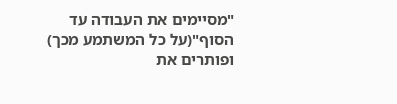"מסיימים את העבודה עד הסוף"(על כל המשתמע מכך) ופותרים את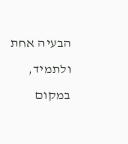הבעיה אחת ולתמיד, במקום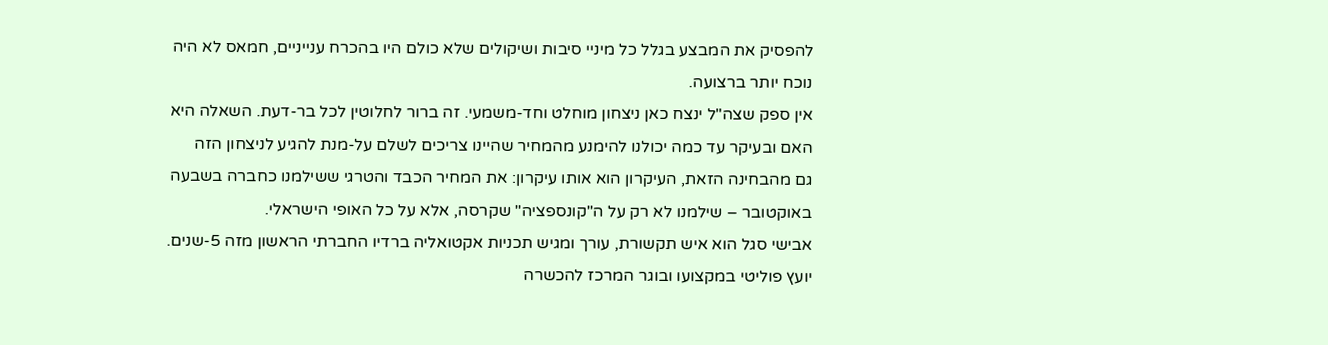להפסיק את המבצע בגלל כל מיניי סיבות ושיקולים שלא כולם היו בהכרח ענייניים, חמאס לא היה נוכח יותר ברצועה.
אין ספק שצה"ל ינצח כאן ניצחון מוחלט וחד-משמעי. זה ברור לחלוטין לכל בר-דעת. השאלה היא האם ובעיקר עד כמה יכולנו להימנע מהמחיר שהיינו צריכים לשלם על-מנת להגיע לניצחון הזה
גם מהבחינה הזאת, העיקרון הוא אותו עיקרון: את המחיר הכבד והטרגי ששילמנו כחברה בשבעה באוקטובר – שילמנו לא רק על ה"קונספציה" שקרסה, אלא על כל האופי הישראלי.
אבישי סגל הוא איש תקשורת, עורך ומגיש תכניות אקטואליה ברדיו החברתי הראשון מזה 5-שנים. יועץ פוליטי במקצועו ובוגר המרכז להכשרה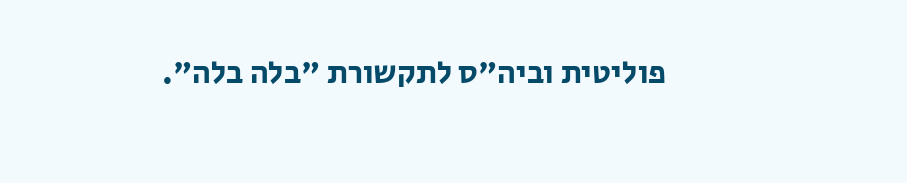פוליטית וביה"ס לתקשורת "בלה בלה".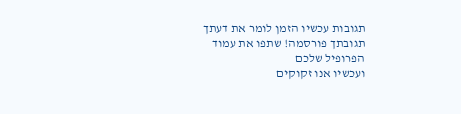תגובות עכשיו הזמן לומר את דעתך
תגובתך פורסמה! שתפו את עמוד הפרופיל שלכם
ועכשיו אנו זקוקים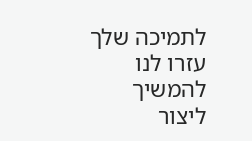לתמיכה שלך עזרו לנו להמשיך ליצור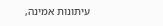עיתונות אמינה,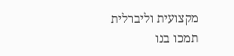מקצועית וליברלית
תמכו בנו